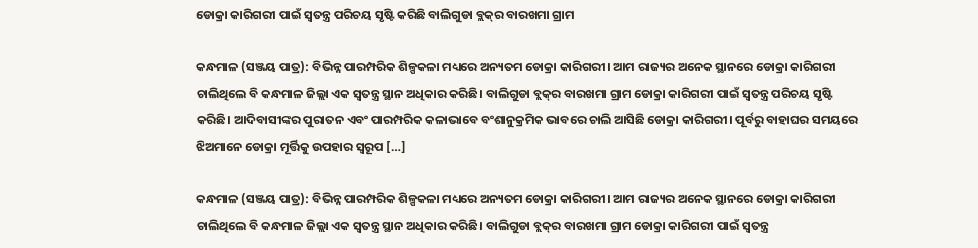ଡୋକ୍ରା କାରିଗରୀ ପାଇଁ ସ୍ୱତନ୍ତ୍ର ପରିଚୟ ସୃଷ୍ଟି କରିଛି ବାଲିଗୁଡା ବ୍ଲକ୍‌ର ବାରଖମା ଗ୍ରାମ

କନ୍ଧମାଳ (ସଞ୍ଜୟ ପାତ୍ର): ବିଭିନ୍ନ ପାରମ୍ପରିକ ଶିଳ୍ପକଳା ମଧ୍ୟରେ ଅନ୍ୟତମ ଡୋକ୍ରା କାରିଗରୀ। ଆମ ରାଜ୍ୟର ଅନେକ ସ୍ଥାନରେ ଡୋକ୍ରା କାରିଗରୀ ଚାଲିଥିଲେ ବି କନ୍ଧମାଳ ଜିଲ୍ଲା ଏକ ସ୍ୱତନ୍ତ୍ର ସ୍ଥାନ ଅଧିକାର କରିଛି। ବାଲିଗୁଡା ବ୍ଲକ୍‌ର ବାରଖମା ଗ୍ରାମ ଡୋକ୍ରା କାରିଗରୀ ପାଇଁ ସ୍ୱତନ୍ତ୍ର ପରିଚୟ ସୃଷ୍ଟି କରିଛି। ଆଦିବାସୀଙ୍କର ପୁରାତନ ଏବଂ ପାରମ୍ପରିକ କଳାଭାବେ ବଂଶାନୁକ୍ରମିକ ଭାବରେ ଚାଲି ଆସିଛି ଡୋକ୍ରା କାରିଗରୀ। ପୂର୍ବରୁ ବାହାଘର ସମୟରେ ଝିଅମାନେ ଡୋକ୍ରା ମୂର୍ତ୍ତିକୁ ଉପହାର ସ୍ୱରୂପ […]

କନ୍ଧମାଳ (ସଞ୍ଜୟ ପାତ୍ର): ବିଭିନ୍ନ ପାରମ୍ପରିକ ଶିଳ୍ପକଳା ମଧ୍ୟରେ ଅନ୍ୟତମ ଡୋକ୍ରା କାରିଗରୀ। ଆମ ରାଜ୍ୟର ଅନେକ ସ୍ଥାନରେ ଡୋକ୍ରା କାରିଗରୀ ଚାଲିଥିଲେ ବି କନ୍ଧମାଳ ଜିଲ୍ଲା ଏକ ସ୍ୱତନ୍ତ୍ର ସ୍ଥାନ ଅଧିକାର କରିଛି। ବାଲିଗୁଡା ବ୍ଲକ୍‌ର ବାରଖମା ଗ୍ରାମ ଡୋକ୍ରା କାରିଗରୀ ପାଇଁ ସ୍ୱତନ୍ତ୍ର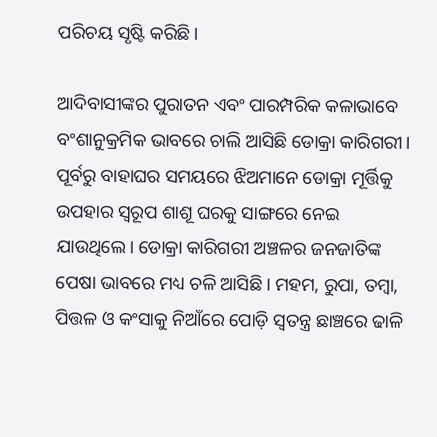ପରିଚୟ ସୃଷ୍ଟି କରିଛି।

ଆଦିବାସୀଙ୍କର ପୁରାତନ ଏବଂ ପାରମ୍ପରିକ କଳାଭାବେ ବଂଶାନୁକ୍ରମିକ ଭାବରେ ଚାଲି ଆସିଛି ଡୋକ୍ରା କାରିଗରୀ। ପୂର୍ବରୁ ବାହାଘର ସମୟରେ ଝିଅମାନେ ଡୋକ୍ରା ମୂର୍ତ୍ତିକୁ ଉପହାର ସ୍ୱରୂପ ଶାଶୂ ଘରକୁ ସାଙ୍ଗରେ ନେଇ ଯାଉଥିଲେ। ଡୋକ୍ରା କାରିଗରୀ ଅଞ୍ଚଳର ଜନଜାତିଙ୍କ ପେଷା ଭାବରେ ମଧ୍ୟ ଚଳି ଆସିଛି। ମହମ, ରୁପା, ତମ୍ୱା, ପିତ୍ତଳ ଓ କଂସାକୁ ନିଆଁରେ ପୋଡ଼ି ସ୍ୱତନ୍ତ୍ର ଛାଞ୍ଚରେ ଢାଳି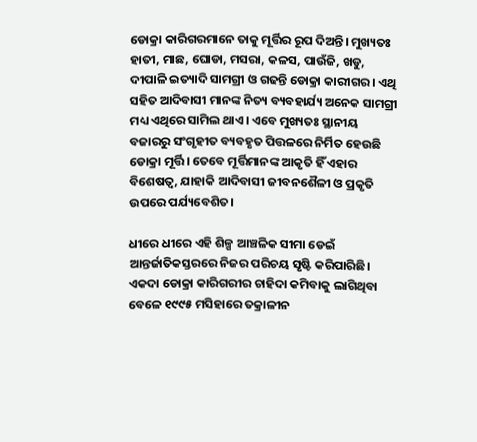ଡୋକ୍ରା କାରିଗରମାନେ ତାକୁ ମୂର୍ତ୍ତିର ରୂପ ଦିଅନ୍ତି। ମୁଖ୍ୟତଃ ହାତୀ, ମାଛ, ଘୋଡା, ମସରା, କଳସ, ପାଉଁଜି, ଖଡୁ, ଦୀପାଳି ଇତ୍ୟାଦି ସାମଗ୍ରୀ ଓ ଗଢନ୍ତି ଡୋକ୍ରା କାରୀଗର। ଏଥି ସହିତ ଆଦିବାସୀ ମାନଙ୍କ ନିତ୍ୟ ବ୍ୟବହାର୍ଯ୍ୟ ଅନେକ ସାମଗ୍ରୀ ମଧ୍ୟ ଏଥିରେ ସାମିଲ ଥାଏ। ଏବେ ମୁଖ୍ୟତଃ ସ୍ଥାନୀୟ ବଜାରରୁ ସଂଗୃହୀତ ବ୍ୟବହୃତ ପିତ୍ତଳରେ ନିର୍ମିତ ହେଉଛି ଡୋକ୍ରା ମୂର୍ତ୍ତି। ତେବେ ମୂର୍ତ୍ତିମାନଙ୍କ ଆକୃତି ହିଁ ଏହାର ବିଶେଷତ୍ୱ, ଯାହାକି ଆଦିବାସୀ ଜୀବନଶୈଳୀ ଓ ପ୍ରକୃତି ଉପରେ ପର୍ଯ୍ୟବେଶିତ।

ଧୀରେ ଧୀରେ ଏହି ଶିଳ୍ପ ଆଞ୍ଚଳିକ ସୀମା ଡେଇଁ ଆନ୍ତର୍ଜାତିକସ୍ତରରେ ନିଜର ପରିଚୟ ସୃଷ୍ଟି କରିପାରିଛି। ଏକଦା ଡୋକ୍ରା କାରିଗରୀର ଚାହିଦା କମିବାକୁ ଲାଗିଥିବା ବେଳେ ୧୯୯୫ ମସିହାରେ ତକ୍ରାଳୀନ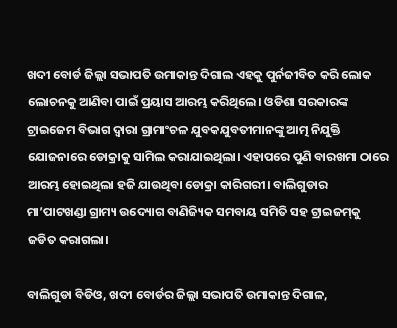ଖଦୀ ବୋର୍ଡ ଜିଲ୍ଲା ସଭାପତି ଉମାକାନ୍ତ ଦିଗାଲ ଏହକୁ ପୁର୍ନଜୀବିତ କରି ଲୋକ ଲୋଚନକୁ ଆଣିବା ପାଇଁ ପ୍ରୟାସ ଆରମ୍ଭ କରିଥିଲେ। ଓଡିଶା ସରକାରଙ୍କ ଟ୍ରାଇଜେମ ବିଭାଗ ଦ୍ୱାରା ଗ୍ରାମାଂଚଳ ଯୁବକଯୁବତୀମାନଙ୍କୁ ଆତ୍ମ ନିଯୁକ୍ତି ଯୋଜନାରେ ଡୋକ୍ରାକୁ ସାମିଲ କରାଯାଇଥିଲା। ଏହାପରେ ପୁଣି ବାରଖମା ଠାରେ ଆରମ୍ଭ ହୋଇଥିଲା ହଜି ଯାଉଥିବା ଡୋକ୍ରା କାରିଗରୀ। ବାଲିଗୁଡାର ମା’ପାଟଖଣ୍ଡା ଗ୍ରାମ୍ୟ ଉଦ୍ୟୋଗ ବାଣିଜ୍ୟିକ ସମବାୟ ସମିତି ସହ ଟ୍ରାଇଜମ୍‌କୁ ଜଡିତ କରାଗଲା।

ବାଲିଗୁଡା ବିଡିଓ, ଖଦୀ ବୋର୍ଡର ଜିଲ୍ଲା ସଭାପତି ଉମାକାନ୍ତ ଦିଗାଳ,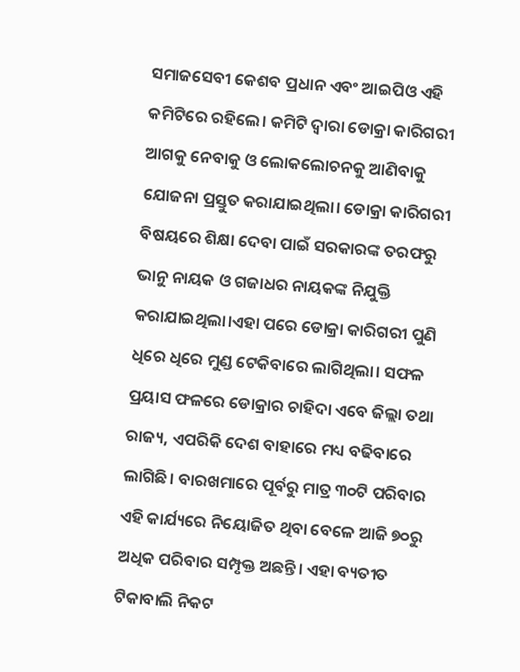ସମାଜସେବୀ କେଶବ ପ୍ରଧାନ ଏବଂ ଆଇପିଓ ଏହି କମିଟିରେ ରହିଲେ। କମିଟି ଦ୍ୱାରା ଡୋକ୍ରା କାରିଗରୀ ଆଗକୁ ନେବାକୁ ଓ ଲୋକଲୋଚନକୁ ଆଣିବାକୁ ଯୋଜନା ପ୍ରସ୍ତୁତ କରାଯାଇଥିଲା। ଡୋକ୍ରା କାରିଗରୀ ବିଷୟରେ ଶିକ୍ଷା ଦେବା ପାଇଁ ସରକାରଙ୍କ ତରଫରୁ ଭାନୁ ନାୟକ ଓ ଗଜାଧର ନାୟକଙ୍କ ନିଯୁକ୍ତି କରାଯାଇଥିଲା।ଏହା ପରେ ଡୋକ୍ରା କାରିଗରୀ ପୁଣି ଧିରେ ଧିରେ ମୁଣ୍ଡ ଟେକିବାରେ ଲାଗିଥିଲା। ସଫଳ ପ୍ରୟାସ ଫଳରେ ଡୋକ୍ରାର ଚାହିଦା ଏବେ ଜିଲ୍ଲା ତଥା ରାଜ୍ୟ, ଏପରିକି ଦେଶ ବାହାରେ ମଧ୍ୟ ବଢିବାରେ ଲାଗିଛି। ବାରଖମାରେ ପୂର୍ବରୁ ମାତ୍ର ୩୦ଟି ପରିବାର ଏହି କାର୍ଯ୍ୟରେ ନିୟୋଜିତ ଥିବା ବେଳେ ଆଜି ୭୦ରୁ ଅଧିକ ପରିବାର ସମ୍ପୃକ୍ତ ଅଛନ୍ତି। ଏହା ବ୍ୟତୀତ ଟିକାବାଲି ନିକଟ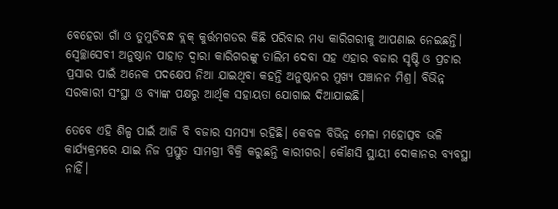ବେହେରା ଗାଁ ଓ ତୁମୁଡିବନ୍ଧ ବ୍ଲକ୍‌ କୁର୍ତ୍ତମଗଡର କିଛି ପରିବାର ମଧ୍ୟ କାରିଗରୀକୁ ଆପଣାଇ ନେଇଛନ୍ତି। ସ୍ୱେଚ୍ଛାସେବୀ ଅନୁଷ୍ଠାନ ପାହାଡ଼ ଦ୍ୱାରା କାରିଗରଙ୍କୁ ତାଲିମ ଦେବା ସହ ଏହାର ବଜାର ସୃଷ୍ଟି ଓ ପ୍ରଚାର ପ୍ରସାର ପାଇଁ ଅନେକ ପଦକ୍ଷେପ ନିଆ ଯାଇଥିବା କହନ୍ତି ଅନୁଷ୍ଠାନର ମୁଖ୍ୟ ପଞ୍ଚାନନ ମିଶ୍ର। ବିଭିନ୍ନ ସରକାରୀ ସଂସ୍ଥା ଓ ବ୍ୟାଙ୍କ ପକ୍ଷରୁ ଆର୍ଥିକ ସହାୟତା ଯୋଗାଇ ଦିଆଯାଇଛି।

ତେବେ ଏହି ଶିଳ୍ପ ପାଇଁ ଆଜି ବି ବଜାର ସମସ୍ୟା ରହିଛି। କେବଳ ବିଭିନ୍ନ ମେଳା ମହୋତ୍ସବ ଭଳି କାର୍ଯ୍ୟକ୍ରମରେ ଯାଇ ନିଜ ପ୍ରସ୍ତୁତ ସାମଗ୍ରୀ ବିକ୍ରି କରୁଛନ୍ତି କାରୀଗର। କୌଣସି ସ୍ଥାୟୀ ଦୋକାନର ବ୍ୟବସ୍ଥା ନାହିଁ।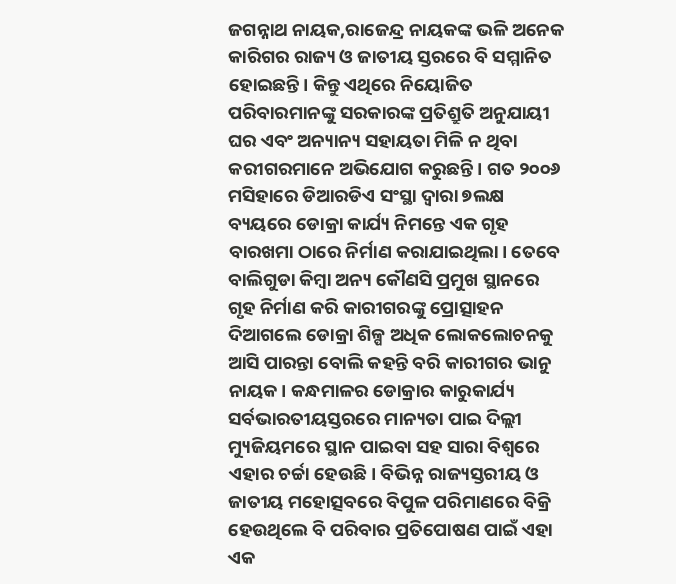ଜଗନ୍ନାଥ ନାୟକ,ରାଜେନ୍ଦ୍ର ନାୟକଙ୍କ ଭଳି ଅନେକ କାରିଗର ରାଜ୍ୟ ଓ ଜାତୀୟ ସ୍ତରରେ ବି ସମ୍ମାନିତ ହୋଇଛନ୍ତି। କିନ୍ତୁ ଏଥିରେ ନିୟୋଜିତ ପରିବାରମାନଙ୍କୁ ସରକାରଙ୍କ ପ୍ରତିଶ୍ରୁତି ଅନୁଯାୟୀ ଘର ଏବଂ ଅନ୍ୟାନ୍ୟ ସହାୟତା ମିଳି ନ ଥିବା କରୀଗରମାନେ ଅଭିଯୋଗ କରୁଛନ୍ତି। ଗତ ୨୦୦୬ ମସିହାରେ ଡିଆରଡିଏ ସଂସ୍ଥା ଦ୍ୱାରା ୭ଲକ୍ଷ ବ୍ୟୟରେ ଡୋକ୍ରା କାର୍ଯ୍ୟ ନିମନ୍ତେ ଏକ ଗୃହ ବାରଖମା ଠାରେ ନିର୍ମାଣ କରାଯାଇଥିଲା। ତେବେ ବାଲିଗୁଡା କିମ୍ୱା ଅନ୍ୟ କୌଣସି ପ୍ରମୁଖ ସ୍ଥାନରେ ଗୃହ ନିର୍ମାଣ କରି କାରୀଗରଙ୍କୁ ପ୍ରୋତ୍ସାହନ ଦିଆଗଲେ ଡୋକ୍ରା ଶିଳ୍ପ ଅଧିକ ଲୋକଲୋଚନକୁ ଆସି ପାରନ୍ତା ବୋଲି କହନ୍ତି ବରି କାରୀଗର ଭାନୁ ନାୟକ। କନ୍ଧମାଳର ଡୋକ୍ରାର କାରୁକାର୍ଯ୍ୟ ସର୍ବଭାରତୀୟସ୍ତରରେ ମାନ୍ୟତା ପାଇ ଦିଲ୍ଲୀ ମ୍ୟୁଜିୟମରେ ସ୍ଥାନ ପାଇବା ସହ ସାରା ବିଶ୍ୱରେ ଏହାର ଚର୍ଚ୍ଚା ହେଉଛି। ବିଭିନ୍ନ ରାଜ୍ୟସ୍ତରୀୟ ଓ ଜାତୀୟ ମହୋତ୍ସବରେ ବିପୁଳ ପରିମାଣରେ ବିକ୍ରି ହେଉଥିଲେ ବି ପରିବାର ପ୍ରତିପୋଷଣ ପାଇଁ ଏହା ଏକ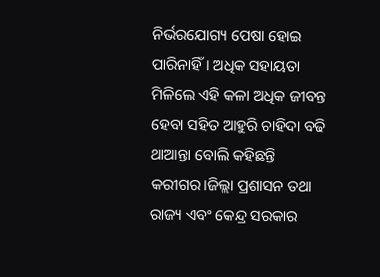ନିର୍ଭରଯୋଗ୍ୟ ପେଷା ହୋଇ ପାରିନାହିଁ। ଅଧିକ ସହାୟତା ମିଳିଲେ ଏହି କଳା ଅଧିକ ଜୀବନ୍ତ ହେବା ସହିତ ଆହୁରି ଚାହିଦା ବଢି ଥାଆନ୍ତା ବୋଲି କହିଛନ୍ତି କରୀଗର।ଜିଲ୍ଲା ପ୍ରଶାସନ ତଥା ରାଜ୍ୟ ଏବଂ କେନ୍ଦ୍ର ସରକାର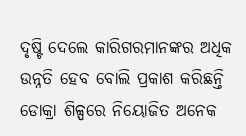ଦୃଷ୍ଟି ଦେଲେ କାରିଗରମାନଙ୍କର ଅଧିକ ଉନ୍ନତି ହେବ ବୋଲି ପ୍ରକାଶ କରିଛନ୍ତି ଡୋକ୍ରା ଶିଳ୍ପରେ ନିୟୋଜିତ ଅନେକ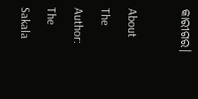କାରୀଗର।

About The Author: The Sakala